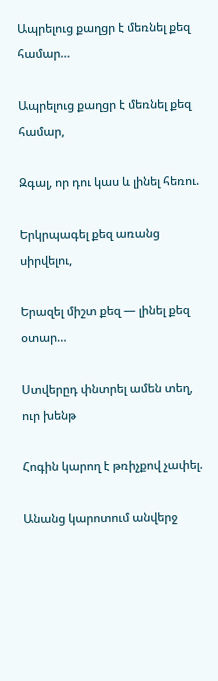Ապրելուց քաղցր է մեռնել քեզ համար…

Ապրելուց քաղցր է մեռնել քեզ համար,

Զգալ, որ դու կաս և լինել հեռու.

Երկրպագել քեզ առանց սիրվելու,

Երազել միշտ քեզ — լինել քեզ օտար…

Ստվերըդ փնտրել ամեն տեղ, ուր խենթ

Հոգին կարող է թռիչքով չափել.

Անանց կարոտում անվերջ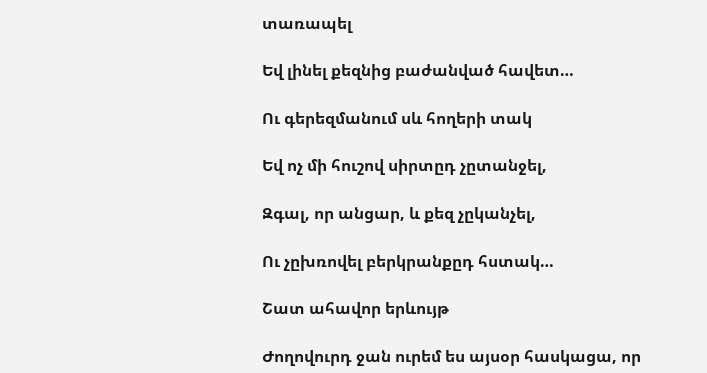տառապել

Եվ լինել քեզնից բաժանված հավետ…

Ու գերեզմանում սև հողերի տակ

Եվ ոչ մի հուշով սիրտըդ չըտանջել,

Զգալ, որ անցար, և քեզ չըկանչել,

Ու չըխռովել բերկրանքըդ հստակ…

Շատ ահավոր երևույթ

Ժողովուրդ ջան ուրեմ ես այսօր հասկացա, որ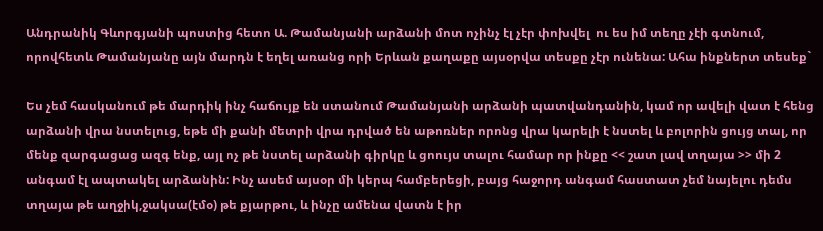Անդրանիկ Գևորգյանի պոստից հետո Ա. Թամանյանի արձանի մոտ ոչինչ էլ չէր փոխվել  ու ես իմ տեղը չէի գտնում, որովհետև Թամանյանը այն մարդն է եղել առանց որի Երևան քաղաքը այսօրվա տեսքը չէր ունենա: Ահա ինքներտ տեսեք`

Ես չեմ հասկանում թե մարդիկ ինչ հաճույք են ստանում Թամանյանի արձանի պատվանդանին, կամ որ ավելի վատ է հենց արձանի վրա նստելուց, եթե մի քանի մետրի վրա դրված են աթոռներ որոնց վրա կարելի է նստել և բոլորին ցույց տալ, որ մենք զարգացաց ազգ ենք, այլ ոչ թե նստել արձանի գիրկը և ցոույս տալու համար որ ինքը << շատ լավ տղայա >> մի 2 անգամ էլ ապտակել արձանին: Ինչ ասեմ այսօր մի կերպ համբերեցի, բայց հաջորդ անգամ հաստատ չեմ նայելու դեմս տղայա թե աղջիկ,ջակսա(էմօ) թե քյարթու, և ինչը ամենա վատն է իր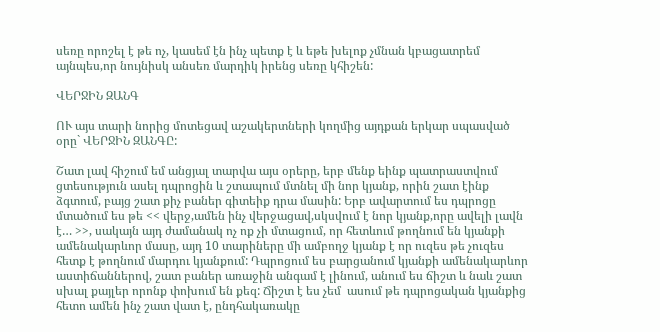սեռը որոշել է թե ոչ, կասեմ էն ինչ պետք է և եթե խելոք չմնան կբացատրեմ այնպես,որ նույնիսկ անսեռ մարդիկ իրենց սեռը կհիշեն:

ՎԵՐՋԻՆ ԶԱՆԳ

ՈՒ այս տարի նորից մոտեցավ աշակերտների կողմից այդքան երկար սպասված օրը` ՎԵՐՋԻՆ ԶԱՆԳԸ:

Շատ լավ հիշում եմ անցյալ տարվա այս օրերը, երբ մենք եինք պատրաստվում ցտեսություն ասել դպրոցին և շտապում մտնել մի նոր կյանք, որին շատ էինք ձգտում, բայց շատ քիչ բաներ գիտեիք դրա մասին: Երբ ավարտում ես դպրոցը մտածում ես թե << վերջ,ամեն ինչ վերջացավ,սկսվում է նոր կյանք,որը ավելի լավն է… >>, սակայն այդ ժամանակ ոչ ոք չի մտացում, որ հետևում թողնում են կյանքի ամենակարևոր մասը, այդ 10 տարիները մի ամբողջ կյանք է որ ուզես թե չուզես հետք է թողնում մարդու կյանքում: Դպրոցում ես բարցանում կյանքի ամենակարևոր աստիճաններով, շատ բաներ առաջին անգամ է լինում, անում ես ճիշտ և նաև շատ սխալ քայլեր որոնք փոխում են քեզ: Ճիշտ է ես չեմ  ասում թե դպրոցական կյանքից հետո ամեն ինչ շատ վատ է, ընդհակառակը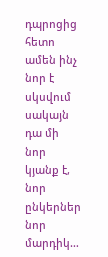դպրոցից հետո ամեն ինչ նոր է սկսվում սակայն դա մի նոր կյանք է, նոր ընկերներ նոր մարդիկ…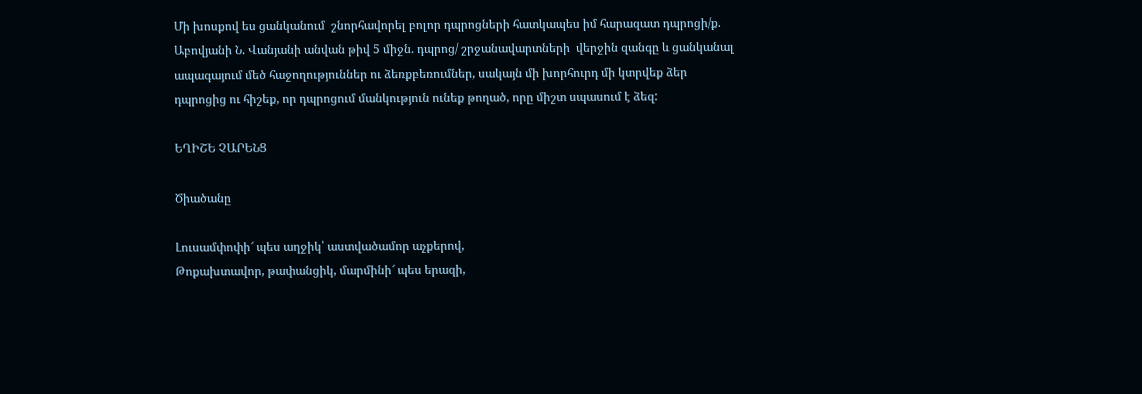Մի խոսքով ես ցանկանում  շնորհավորել բոլոր դպրոցների հատկապես իմ հարազատ դպրոցի/ք. Աբովյանի Ն. Վանյանի անվան թիվ 5 միջն. դպրոց/ շրջանավարտների  վերջին զանգը և ցանկանալ ապագայում մեծ հաջողություններ ու ձեռքբեռումներ, սակայն մի խորհուրդ մի կտրվեք ձեր դպրոցից ու հիշեք, որ դպրոցում մանկություն ունեք թողած, որը միշտ սպասում է ձեզ:

ԵՂԻՇԵ ՉԱՐԵՆՑ

Ծիածանը

Լուսամփոփի՜ պես աղջիկ՝ աստվածամոր աչքերով,
Թոքախտավոր, թափանցիկ, մարմինի՜ պես երազի,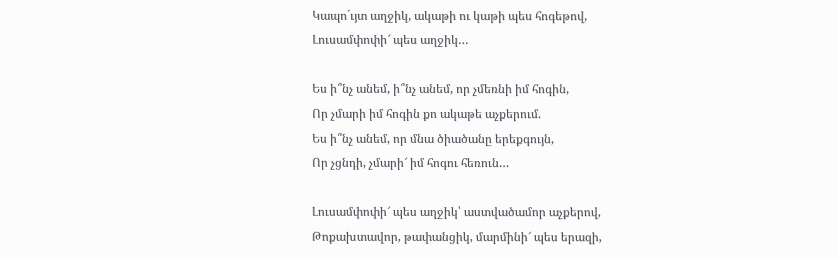Կապո´ւյտ աղջիկ, ակաթի ու կաթի պես հոգեթով,
Լուսամփոփի՜ պես աղջիկ…

Ես ի՞նչ անեմ, ի՞նչ անեմ, որ չմեռնի իմ հոգին,
Որ չմարի իմ հոգին քո ակաթե աչքերում.
Ես ի՞նչ անեմ, որ մնա ծիածանը երեքգույն,
Որ չցնդի, չմարի՜ իմ հոգու հեռուն…

Լուսամփոփի՜ պես աղջիկ՝ աստվածամոր աչքերով,
Թոքախտավոր, թափանցիկ, մարմինի՜ պես երազի,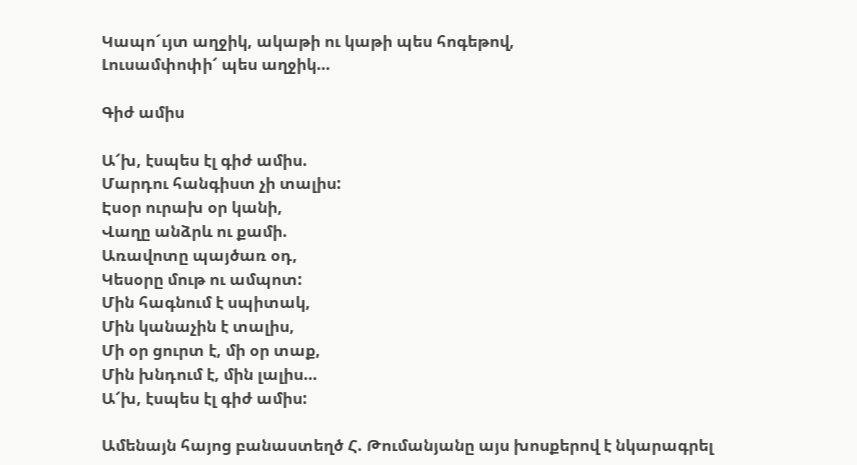Կապո´ւյտ աղջիկ, ակաթի ու կաթի պես հոգեթով,
Լուսամփոփի՜ պես աղջիկ…

Գիժ ամիս

Ա՜խ, էսպես էլ գիժ ամիս.
Մարդու հանգիստ չի տալիս:
Էսօր ուրախ օր կանի,
Վաղը անձրև ու քամի.
Առավոտը պայծառ օդ,
Կեսօրը մութ ու ամպոտ:
Մին հագնում է սպիտակ,
Մին կանաչին է տալիս,
Մի օր ցուրտ է, մի օր տաք,
Մին խնդում է, մին լալիս…
Ա՜խ, էսպես էլ գիժ ամիս:

Ամենայն հայոց բանաստեղծ Հ. Թումանյանը այս խոսքերով է նկարագրել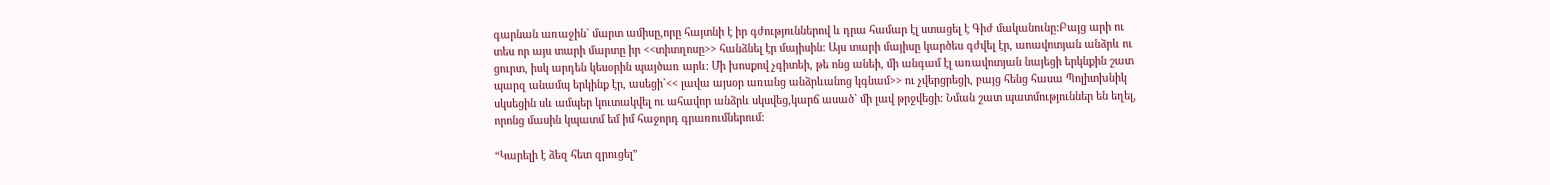գարնան առաջին` մարտ ամիսը,որը հայտնի է իր գժություններով և դրա համար էլ ստացել է Գիժ մականունը:Բայց արի ու տես որ այս տարի մարտը իր <<տիտղոսը>> հանձնել էր մայիսին: Այս տարի մայիսը կարծես գժվել էր, աոավոտյան անձրև ու ցուրտ, իսկ արդեն կեսօրին պայծառ արև: Մի խոսքով չգիտեի, թե ոնց անեի, մի անգամ էլ առավոտյան նայեցի երկնքին շատ պարզ անամպ երկինք էր, ասեցի`<< լավա այսօր առանց անձրևանոց կգնամ>> ու չվերցրեցի, բայց հենց հասա Պոլիտխնիկ սկսեցին սև ամպեր կուտակվել ու ահավոր անձրև սկսվեց,կարճ ասած` մի լավ թրջվեցի: Նման շատ պատմություններ են եղել, որոնց մասին կպատմ եմ իմ հաջորդ գրառումներում:

“Կարելի է ձեզ հետ զրուցել”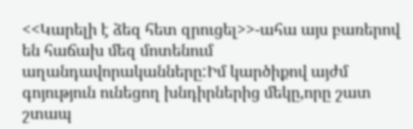<<Կարելի է ձեզ հետ զրուցել>>-ահա այս բառերով են հաճախ մեզ մոտենում աղանդավորականները:Իմ կարծիքով այժմ գոյություն ունեցող խնդիրներից մեկը,որը շատ շտապ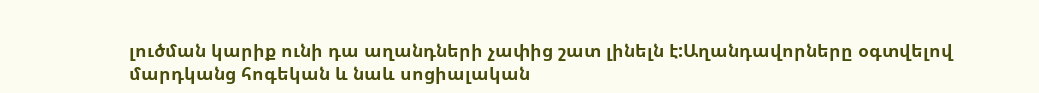լուծման կարիք ունի դա աղանդների չափից շատ լինելն է:Աղանդավորները օգտվելով մարդկանց հոգեկան և նաև սոցիալական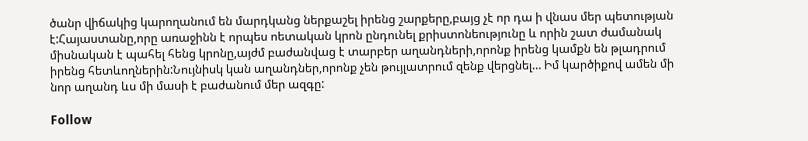ծանր վիճակից կարողանում են մարդկանց ներքաշել իրենց շարքերը,բայց չէ որ դա ի վնաս մեր պետության է:Հայաստանը,որը առաջինն է որպես ոետական կրոն ընդունել քրիստոնեությունը և որին շատ ժամանակ միսնական է պահել հենց կրոնը,այժմ բաժանվաց է տարբեր աղանդների,որոնք իրենց կամքն են թլադրում իրենց հետևողներին:Նույնիսկ կան աղանդներ,որոնք չեն թույլատրում զենք վերցնել… Իմ կարծիքով ամեն մի նոր աղանդ ևս մի մասի է բաժանում մեր ազգը:

Follow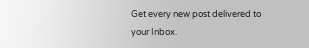Get every new post delivered to your Inbox.